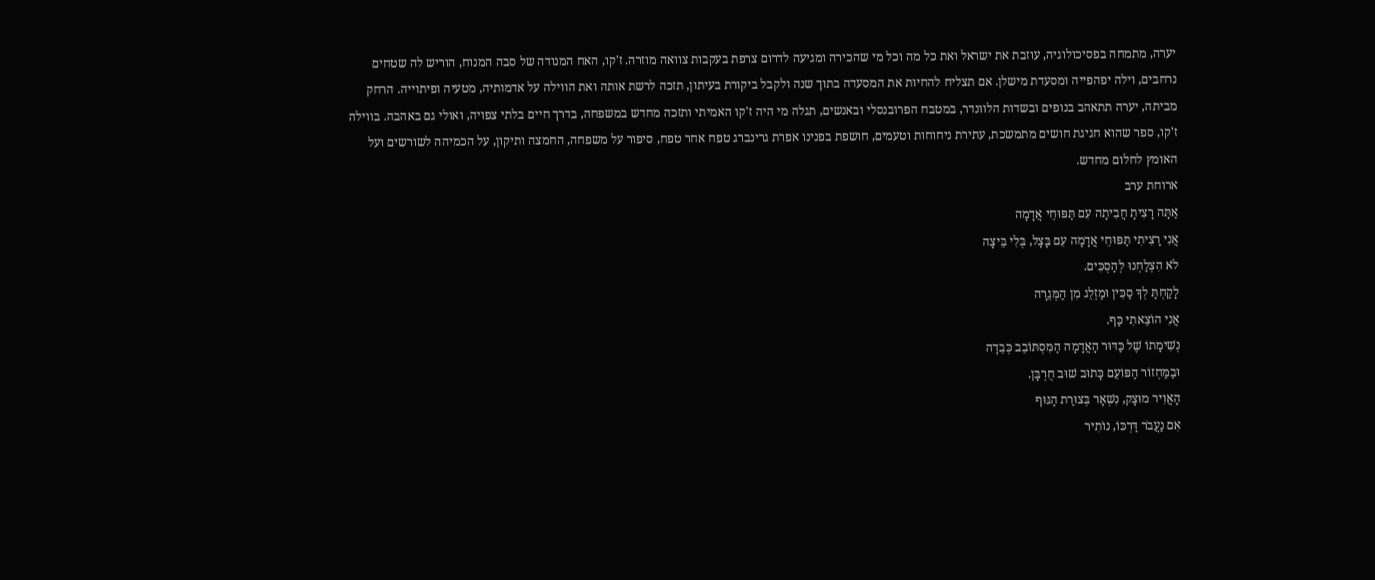יערה, מתמחה בפסיכולוגיה, עוזבת את ישראל ואת כל מה וכל מי שהכירה ומגיעה לדרום צרפת בעקבות צוואה מוזרה. ז'קו, האח המנודה של סבה המנוח, הוריש לה שטחים נרחבים, וילה יפהפייה ומסעדת מישלן. אם תצליח להחיות את המסעדה בתוך שנה ולקבל ביקורת בעיתון, תזכה לרשת אותה ואת הווילה על אדמותיה, מטעיה ופיתוייה. הרחק מביתה, יערה תתאהב בנופים ובשדות הלוונדר, במטבח הפרובנסלי ובאנשים, תגלה מי היה ז'קו האמיתי ותזכה מחדש במשפחה, בדרך חיים בלתי צפויה, ואולי גם באהבה. בווילה ז'קו, ספר שהוא חגיגת חושים מתמשכת, עתירת ניחוחות וטעמים, חושפת בפנינו אפרת גרינברג טפח אחר טפח, סיפור על משפחה, החמצה ותיקון, על הכמיהה לשורשים ועל האומץ לחלום מחדש.
ארוחת ערב
אַתָּה רָצִיתָ חֲבִיתָה עִם תַּפּוּחֵי אֲדָמָה
אֲנִי רָצִיתִי תַּפּוּחֵי אֲדָמָה עִם בָּצָל, בְּלִי בֵּיצָה
לֹא הִצְלַחְנוּ לְהַסְכִּים.
לָקַחְתָּ לְךָ סַכִּין וּמַזְלֵג מִן הַמְּגֵרָה
אֲנִי הוֹצֵאתִי כַּף.
נְשִׁימָתוֹ שֶׁל כַּדּוּר הָאֲדָמָה הַמִּסְתּוֹבֵב כְּבֵדָה
וּבַמַּחְזוֹר הַפּוֹעֵם כָּתוּב שׁוּב חֻרְבָּן.
הָאֲוִיר מוּצָק, נִשְׁאָר בְּצוּרַת הַגּוּף
אִם נַעֲבֹר דַּרְכּוֹ, נוֹתִיר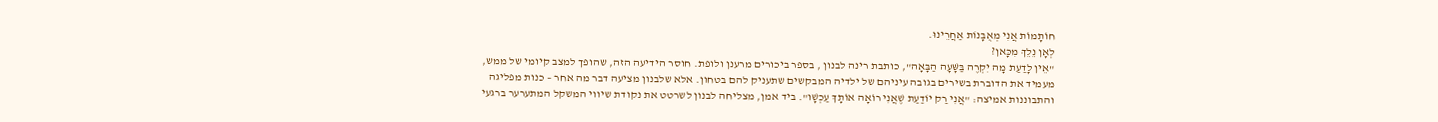חוֹתָמוֹת אֲנִי מְאֻבָּנוֹת אַחֲרֵינוּ.
לְאָן נֵלֵךְ מִכָּאן?
"אֵין לָדַעַת מָה יִקְרֶה בַּשָּׁעָה הַבָּאָה", כותבת רינה לבנון , בספר ביכורים מרענן ולופת. חוסר הידיעה הזה, שהופך למצב קיומי של ממש, מעמיד את הדוברת בשירים בגובה עיניהם של ילדיה המבקשים שתעניק להם בטחון. אלא שלבנון מציעה דבר מה אחר – כנות מפליגה והתבוננות אמיצה: "אֲנִי רַק יוֹדַעַת שֶׁאֲנִי רוֹאָה אוֹתָךְ עַכְשָׁו". ביד אמן, מצליחה לבנון לשרטט את נקודת שיווי המשקל המתערער ברגעי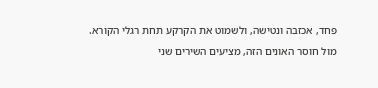פחד, אכזבה ונטישה, ולשמוט את הקרקע תחת רגלי הקורא.
מול חוסר האונים הזה, מציעים השירים שני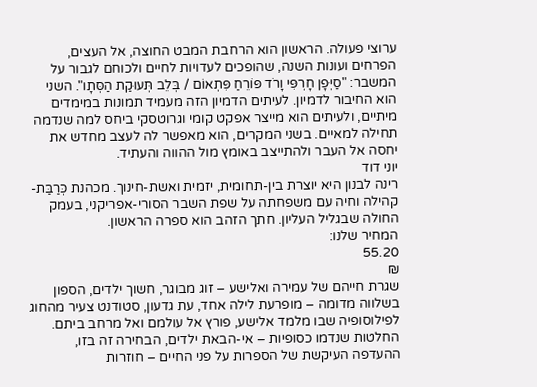ערוצי פעולה. הראשון הוא הרחבת המבט החוצה, אל העצים, הפרחים ועונות השנה, שהופכים לעדויות לחיים ולכוחם לגבור על המשבר: "סַיְּפָן חָרְפִּי וָרֹד פּוֹרֵחַ פִּתְאוֹם / בְּלֵב תְּעוּקַת הַסְּתָו". השני הוא החיבור לדמיון. לעיתים הדמיון הזה מעמיד תמונות במימדים מיתיים, ולעיתים הוא מייצר אפקט קומי וגרוטסקי ביחס למה שנדמה תחילה למאיים. בשני המקרים, הוא מאפשר לה לעצב מחדש את יחסה אל העבר ולהתייצב באומץ מול ההווה והעתיד.
יוני דוד
רינה לבנון היא יוצרת בין-תחומית, יזמית ואשת-חינוך. מכהנת כְּרַבַּת-קהילה וחיה עם משפחתה על שפת השבר הסורי-אפריקני, בעמק החולה שבגליל העליון. חתך הזהב הוא ספרה הראשון.
המחיר שלנו:
55.20
₪
שגרת חייהם של עמירה ואלישע – זוג מבוגר, חשוך ילדים, הספון בשלווה מדומה – מופרעת לילה אחד, עת גדעון, סטודנט צעיר מהחוג לפילוסופיה שבו מלמד אלישע, פורץ אל עולמם ואל מרחב ביתם. החלטות שנדמו כסופיות – אי-הבאת ילדים, הבחירה זה בזו, ההעדפה העיקשת של הספרות על פני החיים – חוזרות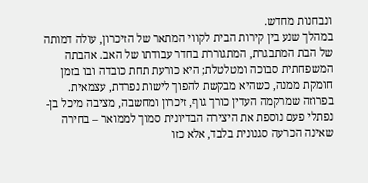ונבחנות מחדש.
במהלך שנע בין קירות הבית לקווי המתאר של הזיכרון, עולה דמותה של הבת המתבגרת, המתגוררת בחדר עבודתו של האב. אהבתה המשפחתית סבוכה ומטלטלת; היא כורעת תחת כובדה ובו בזמן חומקת ממנה, כשהיא מבקשת להפוך לישות נפרדת, עצמאית.
בפרוזה שמרקמה העדין כורך גוף, זיכרון ומחשבה, מציבה מיכל בן-נפתלי פעם נוספת את היצירה הבדיונית סמוך לממואר – בחירה שאינה הכרעה סגנונית בלבד, אלא כזו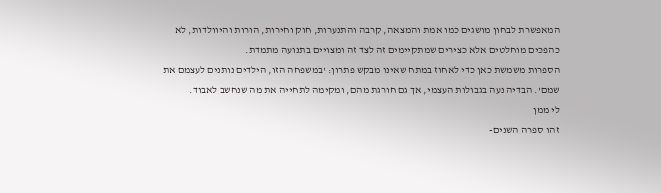המאפשרת לבחון מושגים כמו אמת והמצאה, קִרבה והתנערות, חוק וחירות, הורות והיוולדות, לא כהפכים מוחלטים אלא כצירים שמתקיימים זה לצד זה ומצויים בתנועה מתמדת.
הספרות משמשת כאן כדי לאחוז במתח שאינו מבקש פתרון: 'במשפחה הזו, הילדים נותנים לעצמם את שמם'. הבדיה נעה בגבולות העצמי, אך גם חורגת מהם, ומקימה לתחייה את מה שנחשב לאבוד.
לי ממן
זהו ספרה השנים-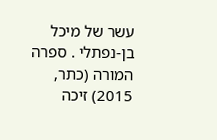עשר של מיכל בן-נפתלי . ספרה המורה (כתר, 2015) זיכה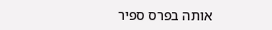אותה בפרס ספיר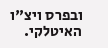ובפרס ויצ"ו האיטלקי.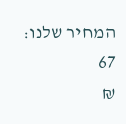המחיר שלנו:
67
₪